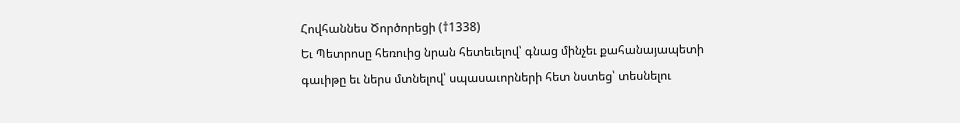Հովհաննես Ծործորեցի (†1338)
Եւ Պետրոսը հեռուից նրան հետեւելով՝ գնաց մինչեւ քահանայապետի գաւիթը եւ ներս մտնելով՝ սպասաւորների հետ նստեց՝ տեսնելու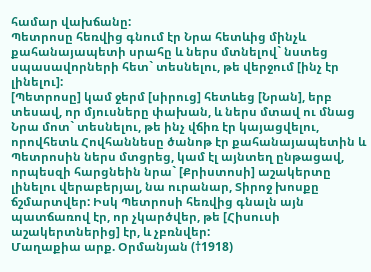համար վախճանը:
Պետրոսը հեռվից գնում էր Նրա հետևից մինչև քահանայապետի սրահը և ներս մտնելով` նստեց սպասավորների հետ` տեսնելու, թե վերջում [ինչ էր լինելու]:
[Պետրոսը] կամ ջերմ [սիրուց] հետևեց [Նրան], երբ տեսավ, որ մյուսները փախան, և ներս մտավ ու մնաց Նրա մոտ` տեսնելու, թե ինչ վճիռ էր կայացվելու, որովհետև Հովհաննեսը ծանոթ էր քահանայապետին և Պետրոսին ներս մտցրեց, կամ էլ այնտեղ ընթացավ, որպեսզի հարցնեին նրա` [Քրիստոսի] աշակերտը լինելու վերաբերյալ, նա ուրանար, Տիրոջ խոսքը ճշմարտվեր: Իսկ Պետրոսի հեռվից գնալն այն պատճառով էր, որ չկարծվեր, թե [Հիսուսի աշակերտներից] էր, և չբռնվեր:
Մաղաքիա արք. Օրմանյան (†1918)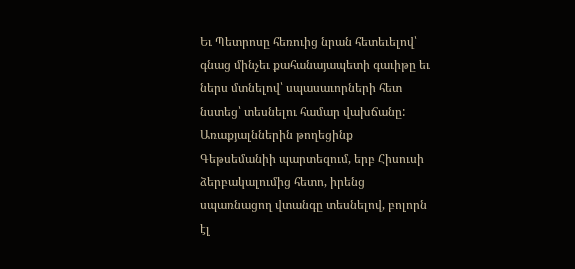Եւ Պետրոսը հեռուից նրան հետեւելով՝ գնաց մինչեւ քահանայապետի գաւիթը եւ ներս մտնելով՝ սպասաւորների հետ նստեց՝ տեսնելու համար վախճանը:
Առաքյալններին թողեցինք Գեթսեմանիի պարտեզում, երբ Հիսուսի ձերբակալումից հետո, իրենց սպառնացող վտանգը տեսնելով, բոլորն էլ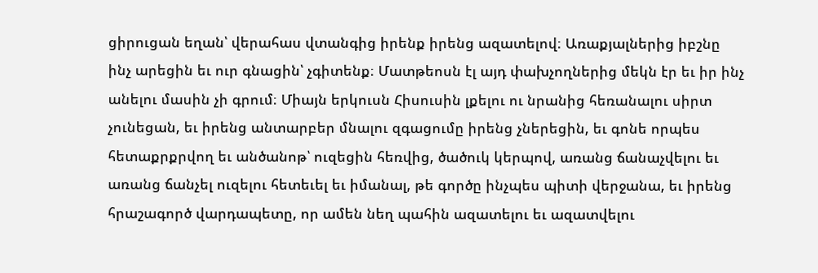ցիրուցան եղան՝ վերահաս վտանգից իրենք իրենց ազատելով։ Առաքյալներից իբշնը ինչ արեցին եւ ուր գնացին՝ չգիտենք։ Մատթեոսն էլ այդ փախչողներից մեկն էր եւ իր ինչ անելու մասին չի գրում։ Միայն երկուսն Հիսուսին լքելու ու նրանից հեռանալու սիրտ չունեցան, եւ իրենց անտարբեր մնալու զգացումը իրենց չներեցին, եւ գոնե որպես հետաքրքրվող եւ անծանոթ՝ ուզեցին հեռվից, ծածուկ կերպով, առանց ճանաչվելու եւ առանց ճանչել ուզելու հետեւել եւ իմանալ, թե գործը ինչպես պիտի վերջանա, եւ իրենց հրաշագործ վարդապետը, որ ամեն նեղ պահին ազատելու եւ ազատվելու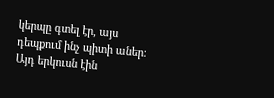կերպը գտել էր, այս դեպքում ինչ պիտի աներ։ Այդ երկուսն էին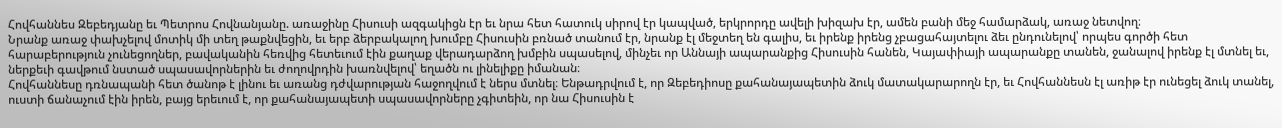Հովհաննես Զեբեդյանը եւ Պետրոս Հովնանյանը. առաջինը Հիսուսի ազգակիցն էր եւ նրա հետ հատուկ սիրով էր կապված, երկրորդը ավելի խիզախ էր, ամեն բանի մեջ համարձակ, առաջ նետվող։
Նրանք առաջ փախչելով մոտիկ մի տեղ թաքնվեցին, եւ երբ ձերբակալող խումբը Հիսուսին բռնած տանում էր, նրանք էլ մեջտեղ են գալիս, եւ իրենք իրենց չբացահայտելու ձեւ ընդունելով՝ որպես գործի հետ հարաբերություն չունեցողներ, բավականին հեռվից հետեւում էին քաղաք վերադարձող խմբին սպասելով, մինչեւ որ Աննայի ապարանքից Հիսուսին հանեն, Կայափիայի ապարանքը տանեն, ջանալով իրենք էլ մտնել եւ, ներքեւի գավթում նստած սպասավորներին եւ ժողովրդին խառնվելով՝ եղածն ու լինելիքը իմանան։
Հովհաննեսը դռնապանի հետ ծանոթ է լինու եւ առանց դժվարության հաջողվում է ներս մտնել։ Ենթադրվում է, որ Զեբեդիոսը քահանայապետին ձուկ մատակարարողն էր, եւ Հովհաննեսն էլ առիթ էր ունեցել ձուկ տանել, ուստի ճանաչում էին իրեն, բայց երեւում է, որ քահանայապետի սպասավորները չգիտեին, որ նա Հիսուսին է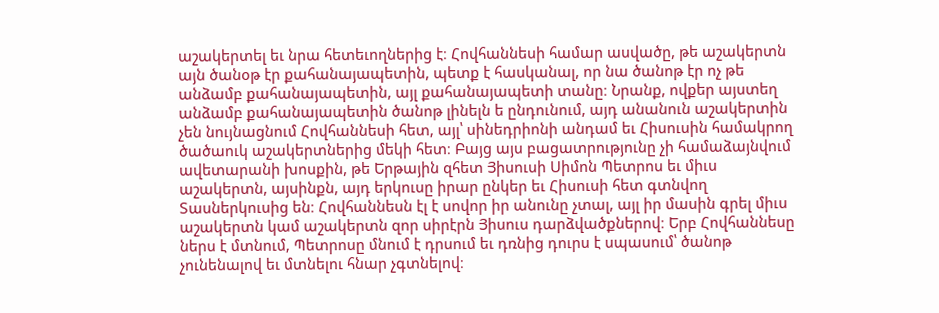աշակերտել եւ նրա հետեւողներից է։ Հովհաննեսի համար ասվածը, թե աշակերտն այն ծանօթ էր քահանայապետին, պետք է հասկանալ, որ նա ծանոթ էր ոչ թե անձամբ քահանայապետին, այլ քահանայապետի տանը։ Նրանք, ովքեր այստեղ անձամբ քահանայապետին ծանոթ լինելն ե ընդունում, այդ անանուն աշակերտին չեն նույնացնում Հովհաննեսի հետ, այլ՝ սինեդրիոնի անդամ եւ Հիսուսին համակրող ծածաուկ աշակերտներից մեկի հետ։ Բայց այս բացատրությունը չի համաձայնվում ավետարանի խոսքին, թե Երթային զհետ Յիսուսի Սիմոն Պետրոս եւ միւս աշակերտն, այսինքն, այդ երկուսը իրար ընկեր եւ Հիսուսի հետ գտնվող Տասներկուսից են։ Հովհաննեսն էլ է սովոր իր անունը չտալ, այլ իր մասին գրել միւս աշակերտն կամ աշակերտն զոր սիրէրն Յիսուս դարձվածքներով։ Երբ Հովհաննեսը ներս է մտնում, Պետրոսը մնում է դրսում եւ դռնից դուրս է սպասում՝ ծանոթ չունենալով եւ մտնելու հնար չգտնելով։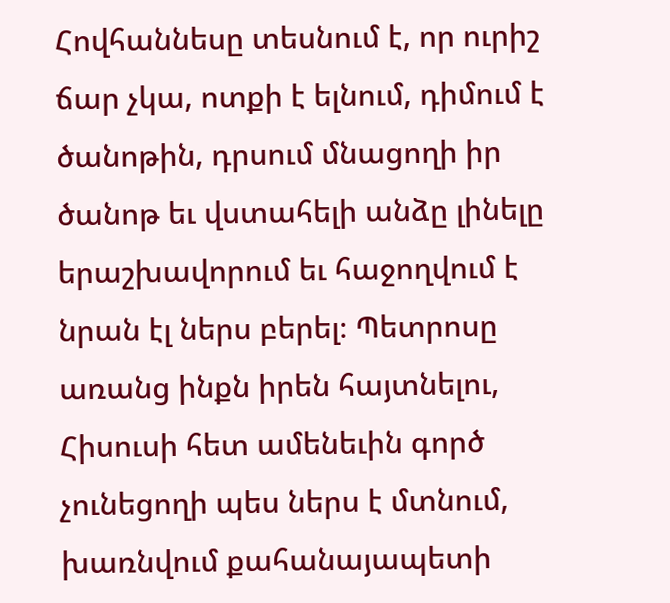Հովհաննեսը տեսնում է, որ ուրիշ ճար չկա, ոտքի է ելնում, դիմում է ծանոթին, դրսում մնացողի իր ծանոթ եւ վստահելի անձը լինելը երաշխավորում եւ հաջողվում է նրան էլ ներս բերել։ Պետրոսը առանց ինքն իրեն հայտնելու, Հիսուսի հետ ամենեւին գործ չունեցողի պես ներս է մտնում, խառնվում քահանայապետի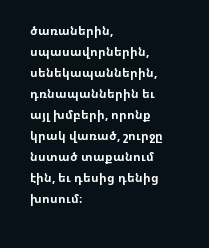ծառաներին, սպասավորներին, սենեկապաններին, դռնապաններին եւ այլ խմբերի, որոնք կրակ վառած, շուրջը նստած տաքանում էին, եւ դեսից դենից խոսում։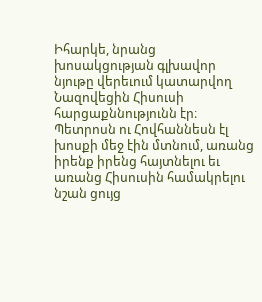Իհարկե, նրանց խոսակցության գլխավոր նյութը վերեւում կատարվող Նազովեցին Հիսուսի հարցաքննությունն էր։ Պետրոսն ու Հովհաննեսն էլ խոսքի մեջ էին մտնում, առանց իրենք իրենց հայտնելու եւ առանց Հիսուսին համակրելու նշան ցույց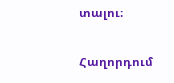տալու։

Հաղորդում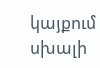կայքում սխալի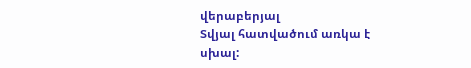վերաբերյալ
Տվյալ հատվածում առկա է սխալ: